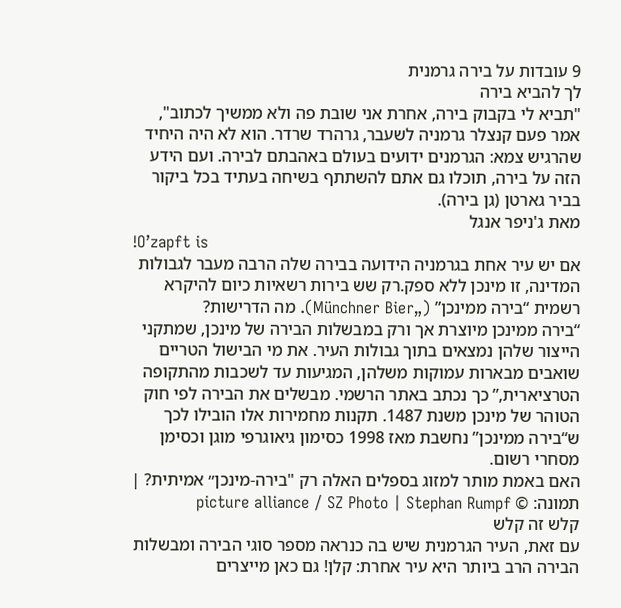9 עובדות על בירה גרמנית
לך להביא בירה
"תביא לי בקבוק בירה, אחרת אני שובת פה ולא ממשיך לכתוב", אמר פעם קנצלר גרמניה לשעבר, גרהרד שרדר. הוא לא היה היחיד שהרגיש צמא: הגרמנים ידועים בעולם באהבתם לבירה. ועם הידע הזה על בירה, תוכלו גם אתם להשתתף בשיחה בעתיד בכל ביקור בביר גארטן (גן בירה).
מאת ג'ניפר אנגל
!O’zapft is
אם יש עיר אחת בגרמניה הידועה בבירה שלה הרבה מעבר לגבולות המדינה, זו מינכן ללא ספק.רק שש בירות רשאיות כיום להיקרא רשמית “בירה ממינכן” („Münchner Bier). מה הדרישות?
“בירה ממינכן מיוצרת אך ורק במבשלות הבירה של מינכן, שמתקני הייצור שלהן נמצאים בתוך גבולות העיר. את מי הבישול הטריים שואבים מבארות עמוקות משלהן, המגיעות עד לשכבות מהתקופה הטרציארית,” כך נכתב באתר הרשמי. מבשלים את הבירה לפי חוק הטוהר של מינכן משנת 1487. תקנות מחמירות אלו הובילו לכך ש“בירה ממינכן” נחשבת מאז 1998 כסימון גיאוגרפי מוגן וכסימן מסחרי רשום.
האם באמת מותר למזוג בספלים האלה רק "בירה-מינכן״ אמיתית? | תמונה: © picture alliance / SZ Photo | Stephan Rumpf
קלש זה קלש
עם זאת, העיר הגרמנית שיש בה כנראה מספר סוגי הבירה ומבשלות הבירה הרב ביותר היא עיר אחרת: קלן! גם כאן מייצרים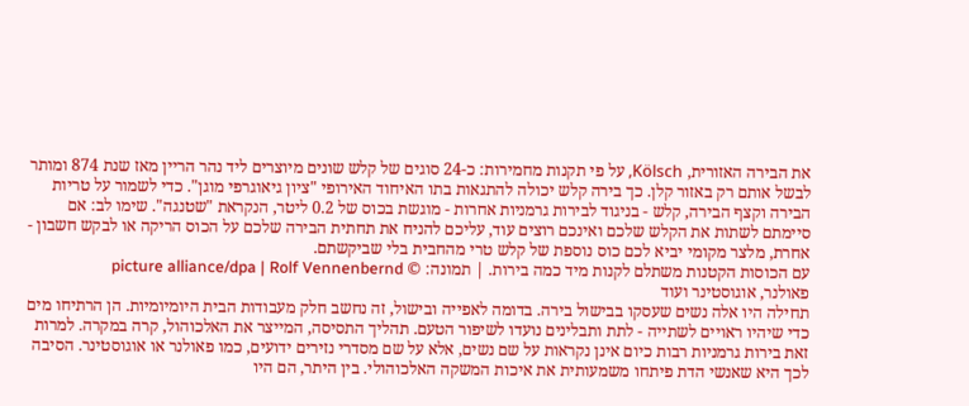את הבירה האזורית, Kölsch, על פי תקנות מחמירות: כ-24 סוגים של קלש שונים מיוצרים ליד נהר הריין מאז שנת 874 ומותר לבשל אותם רק באזור קלן. כך בירה קלש יכולה להתגאות בתו האיחוד האירופי "ציון גיאוגרפי מוגן". כדי לשמור על טריות הבירה וקצף הבירה, קלש - בניגוד לבירות גרמניות אחרות - מוגשת בכוס של 0.2 ליטר, הנקראת "שטנגה". שימו לב: אם סיימתם לשתות את הקלש שלכם ואינכם רוצים עוד, עליכם להניח את תחתית הבירה שלכם על הכוס הריקה או לבקש חשבון - אחרת, מלצר מקומי יביא לכם כוס נוספת של קלש טרי מהחבית בלי שביקשתם.
עם הכוסות הקטנות משתלם לקנות מיד כמה בירות. | תמונה: © picture alliance/dpa | Rolf Vennenbernd
פאולנר, אוגוסטינר ועוד
תחילה היו אלה נשים שעסקו בבישול בירה. בדומה לאפייה ובישול, זה נחשב חלק מעבודות הבית היומיומיות. הן הרתיחו מים כדי שיהיו ראויים לשתייה - לתת ותבלינים נועדו לשיפור הטעם. תהליך התסיסה, המייצר את האלכוהול, קרה במקרה. למרות זאת בירות גרמניות רבות כיום אינן נקראות על שם נשים, אלא על שם מסדרי נזירים ידועים, כמו פאולנר או אוגוסטינר. הסיבה לכך היא שאנשי הדת פיתחו משמעותית את איכות המשקה האלכוהולי. בין היתר, הם היו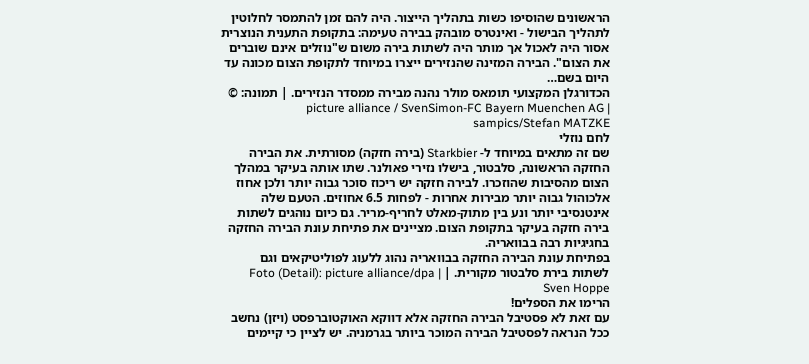הראשונים שהוסיפו כשות בתהליך הייצור. היה להם זמן להתמסר לחלוטין לתהליך הבישול - ואינטרס מובהק בבירה טעימה: בתקופת התענית הנוצרית אסור היה לאכול אך מותר היה לשתות בירה משום ש"נוזלים אינם שוברים את הצום". הבירה המזינה שהנזירים ייצרו במיוחד לתקופת הצום מכונה עד היום בשם…
הכדורגלן המקצועי תומאס מולר נהנה מבירה ממסדר הנזירים. | תמונה: © picture alliance / SvenSimon-FC Bayern Muenchen AG | sampics/Stefan MATZKE
לחם נוזלי
שם זה מתאים במיוחד ל- Starkbier (בירה חזקה) מסורתית. את הבירה החזקה הראשונה, סלבטור, בישלו נזירי פאולנר. שתו אותה בעיקר במהלך הצום מהסיבות שהוזכרו. לבירה חזקה יש ריכוז סוכר גבוה יותר ולכן אחוז אלכוהול גבוה יותר מבירות אחרות - לפחות 6.5 אחוזים. הטעם שלה אינטנסיבי יותר ונע בין מתוק-מאלט לחריף-מריר. גם כיום נוהגים לשתות בירה חזקה בעיקר בתקופת הצום. מציינים את פתיחת עונת הבירה החזקה בחגיגיות רבה בבוואריה.
בפתיחת עונת הבירה החזקה בבוואריה נהוג ללעוג לפוליטיקאים וגם לשתות בירת סלבטור מקורית. | Foto (Detail): picture alliance/dpa | Sven Hoppe
הרימו את הספלים!
עם זאת לא פסטיבל הבירה החזקה אלא דווקא האוקטוברפסט (ויזן) נחשב ככל הנראה לפסטיבל הבירה המוכר ביותר בגרמניה. יש לציין כי קיימים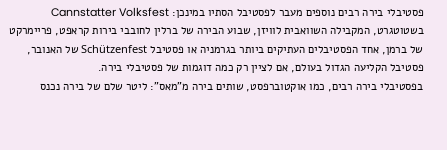פסטיבלי בירה רבים נוספים מעבר לפסטיבל הסתיו במינכן: Cannstatter Volksfest בשטוטגרט, המקבילה השוואבית לוויזן, שבוע הבירה של ברלין לחובבי בירות קראפט, פריימרקט של ברמן, אחד הפסטיבלים העתיקים ביותר בגרמניה או פסטיבל Schützenfest של האנובר, פסטיבל הקליעה הגדול בעולם, אם לציין רק כמה דוגמות של פסטיבלי בירה.
בפסטיבלי בירה רבים, כמו אוקטוברפסט, שותים בירה מ"מאס": ליטר שלם של בירה נכנס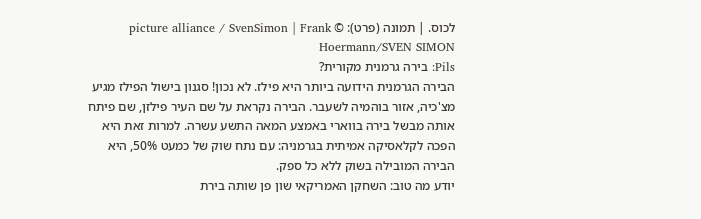לכוס. | תמונה (פרט): © picture alliance / SvenSimon | Frank Hoermann/SVEN SIMON
Pils: בירה גרמנית מקורית?
הבירה הגרמנית הידועה ביותר היא פילז. לא נכון! סגנון בישול הפילז מגיע מצ'כיה, אזור בוהמיה לשעבר. הבירה נקראת על שם העיר פילזן, שם פיתח אותה מבשל בירה בווארי באמצע המאה התשע עשרה. למרות זאת היא הפכה לקלאסיקה אמיתית בגרמניה: עם נתח שוק של כמעט 50%, היא הבירה המובילה בשוק ללא כל ספק.
יודע מה טוב: השחקן האמריקאי שון פן שותה בירת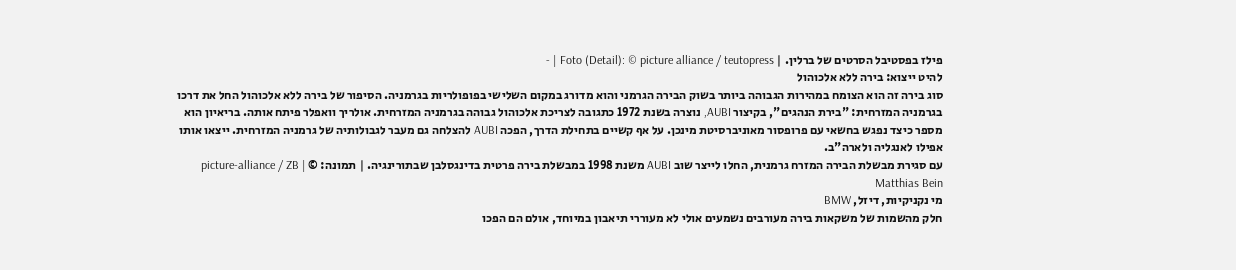פילז בפסטיבל הסרטים של ברלין. | Foto (Detail): © picture alliance / teutopress | -
להיט ייצוא: בירה ללא אלכוהול
סוג בירה זה הוא הצומח במהירות הגבוהה ביותר בשוק הבירה הגרמני והוא מדורג במקום השלישי בפופולריות בגרמניה. הסיפור של בירה ללא אלכוהול החל את דרכו בגרמניה המזרחית: "בירת הנהגים", בקיצור AUBI, נוצרה בשנת 1972 כתגובה לצריכת אלכוהול גבוהה בגרמניה המזרחית. אולריך וואפלר פיתח אותה. בריאיון הוא מספר כיצד נפגש בחשאי עם פרופסור מאוניברסיטת מינכן. על אף קשיים בתחילת הדרך, הפכה AUBI להצלחה גם מעבר לגבולותיה של גרמניה המזרחית. ייצאו אותו אפילו לאנגליה ולארה"ב.
עם סגירת מבשלת הבירה המזרח גרמנית, החלו לייצר שוב AUBI משנת 1998 במבשלת בירה פרטית בדינגסלבן שבתורינגיה. | תמונה: © picture-alliance / ZB | Matthias Bein
מי נקניקיות, דיזל, BMW
חלק מהשמות של משקאות בירה מעורבים נשמעים אולי לא מעוררי תיאבון במיוחד, אולם הם הפכו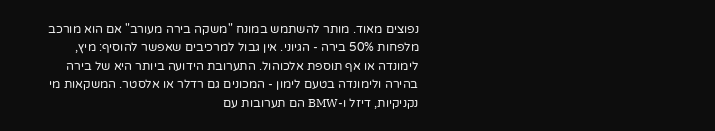נפוצים מאוד. מותר להשתמש במונח "משקה בירה מעורב" אם הוא מורכב מלפחות 50% בירה - הגיוני. אין גבול למרכיבים שאפשר להוסיף: מיץ, לימונדה או אף תוספת אלכוהול. התערובת הידועה ביותר היא של בירה בהירה ולימונדה בטעם לימון - המכונים גם רדלר או אלסטר. המשקאות מי נקניקיות, דיזל ו-BMW הם תערובות עם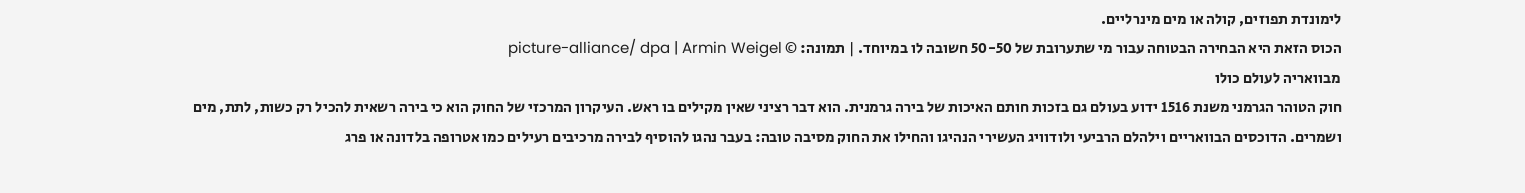לימונדת תפוזים, קולה או מים מינרליים.
הכוס הזאת היא הבחירה הבטוחה עבור מי שתערובת של 50-50 חשובה לו במיוחד. | תמונה: © picture-alliance/ dpa | Armin Weigel
מבוואריה לעולם כולו
חוק הטוהר הגרמני משנת 1516 ידוע בעולם גם בזכות חותם האיכות של בירה גרמנית. הוא דבר רציני שאין מקילים בו ראש. העיקרון המרכזי של החוק הוא כי בירה רשאית להכיל רק כשות, לתת, מים ושמרים. הדוכסים הבוואריים וילהלם הרביעי ולודוויג העשירי הנהיגו והחילו את החוק מסיבה טובה: בעבר נהגו להוסיף לבירה מרכיבים רעילים כמו אטרופה בלדונה או פרג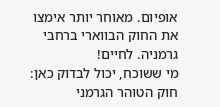אופיום. מאוחר יותר אימצו את החוק הבווארי ברחבי גרמניה. לחיים!
מי ששוכח, יכול לבדוק כאן: חוק הטוהר הגרמני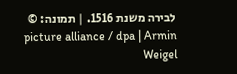לבירה משנת 1516. | תמונה: © picture alliance / dpa | Armin Weigel